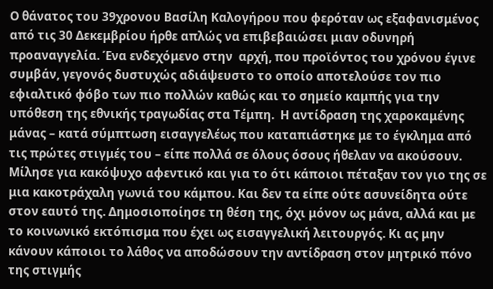Ο θάνατος του 39χρονου Βασίλη Καλογήρου που φερόταν ως εξαφανισμένος από τις 30 Δεκεμβρίου ήρθε απλώς να επιβεβαιώσει μιαν οδυνηρή προαναγγελία. Ένα ενδεχόμενο στην  αρχή, που προϊόντος του χρόνου έγινε συμβάν, γεγονός δυστυχώς αδιάψευστο το οποίο αποτελούσε τον πιο εφιαλτικό φόβο των πιο πολλών καθώς και το σημείο καμπής για την υπόθεση της εθνικής τραγωδίας στα Τέμπη.  Η αντίδραση της χαροκαμένης μάνας – κατά σύμπτωση εισαγγελέως που καταπιάστηκε με το έγκλημα από τις πρώτες στιγμές του – είπε πολλά σε όλους όσους ήθελαν να ακούσουν. Μίλησε για κακόψυχο αφεντικό και για το ότι κάποιοι πέταξαν τον γιο της σε μια κακοτράχαλη γωνιά του κάμπου. Και δεν τα είπε ούτε ασυνείδητα ούτε στον εαυτό της. Δημοσιοποίησε τη θέση της, όχι μόνον ως μάνα, αλλά και με το κοινωνικό εκτόπισμα που έχει ως εισαγγελική λειτουργός. Κι ας μην κάνουν κάποιοι το λάθος να αποδώσουν την αντίδραση στον μητρικό πόνο της στιγμής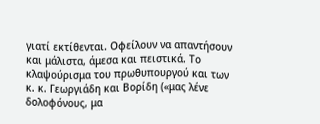γιατί εκτίθενται. Οφείλουν να απαντήσουν και μάλιστα, άμεσα και πειστικά. Το κλαψούρισμα του πρωθυπουργού και των κ. κ. Γεωργιάδη και Βορίδη («μας λένε δολοφόνους, μα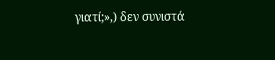γιατί;»,) δεν συνιστά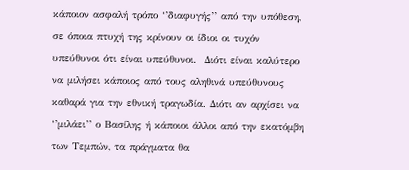κάποιον ασφαλή τρόπο ‘’διαφυγής’’ από την υπόθεση, σε όποια πτυχή της κρίνουν οι ίδιοι οι τυχόν υπεύθυνοι ότι είναι υπεύθυνοι.  Διότι είναι καλύτερο να μιλήσει κάποιος από τους αληθινά υπεύθυνους  καθαρά για την εθνική τραγωδία. Διότι αν αρχίσει να ‘’μιλάει’’ ο Βασίλης ή κάποιοι άλλοι από την εκατόμβη των Τεμπών, τα πράγματα θα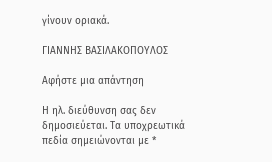γίνουν οριακά.

ΓΙΑΝΝΗΣ ΒΑΣΙΛΑΚΟΠΟΥΛΟΣ

Αφήστε μια απάντηση

Η ηλ. διεύθυνση σας δεν δημοσιεύεται. Τα υποχρεωτικά πεδία σημειώνονται με *